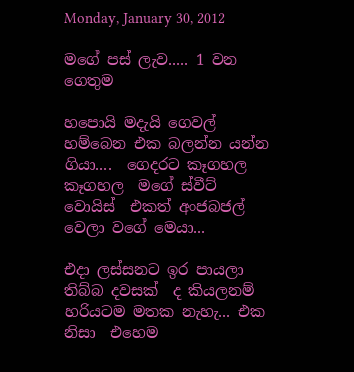Monday, January 30, 2012

මගේ පස් ලැව..... 1 වන ගෙතුම

හපොයි මදැයි ගෙවල් හම්බෙන එක බලන්න යන්න ගියා....  ගෙදරට කෑගහල කෑගහල  මගේ ස්වීට් වොයිස්  එකත් අංජබජල් වෙලා වගේ මෙයා...

එදා ලස්සනට ඉර පායලා තිබ්බ දවසක්  ද කියලනම් හරියටම මතක නැහැ... එක නිසා  එහෙම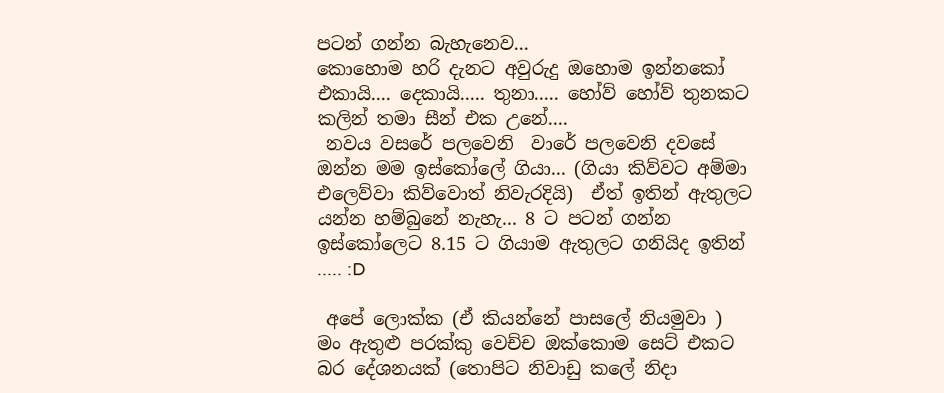පටන් ගන්න බැහැනෙව...
කොහොම හරි දැනට අවුරුදු ඔහොම ඉන්නකෝ එකායි.... දෙකායි..... තුනා..... හෝව් හෝව් තුනකට කලින් තමා සීන් එක උනේ....
 නවය වසරේ පලවෙනි  වාරේ පලවෙනි දවසේ  ඔන්න මම ඉස්කෝලේ ගියා... (ගියා කිව්වට අම්මා එලෙව්වා කිව්වොත් නිවැරදියි)  ඒත් ඉතින් ඇතුලට යන්න හම්බුනේ නැහැ... 8 ට පටන් ගන්න ඉස්කෝලෙට 8.15 ට ගියාම ඇතුලට ගනියිද ඉතින් ..... :D

 අපේ ලොක්ක (ඒ කියන්නේ පාසලේ නියමුවා )  මං ඇතුළු පරක්කු වෙච්ච ඔක්කොම සෙට් එකට බර දේශනයක් (තොපිට නිවාඩු කලේ නිදා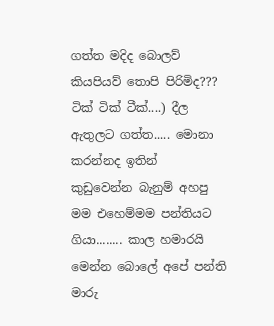ගත්ත මදිද බොලව් කියපියව් තොපි පිරිමිද??? ටික්‌ ටික් ටීක්....) දීල ඇතුලට ගත්ත..... මොනා කරන්නද ඉතින්  කුඩුවෙන්න බැනුම් අහපු මම එහෙම්මම පන්තියට ගියා........ කාල හමාරයි  මෙන්න බොලේ අපේ පන්ති මාරු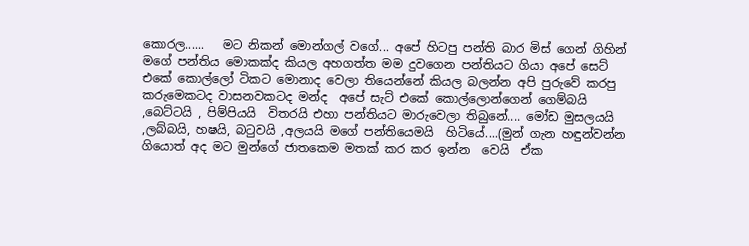කොරල......   මට නිකන් මොන්ගල් වගේ... අපේ හිටපු පන්ති බාර මිස් ගෙන් ගිහින් මගේ පන්තිය මොකක්ද කියල අහගත්ත මම දුවගෙන පන්තියට ගියා අපේ සෙට් එකේ කොල්ලෝ ටිකට මොනාද වෙලා තියෙන්නේ කියල බලන්න අපි පුරුවේ කරපු කරුමෙකටද වාසනවකටද මන්ද  අපේ සැට් එකේ කොල්ලොන්ගෙන් ගෙම්බයි ,බෙට්ටයි , පිම්පියයි  විතරයි එහා පන්තියට මාරුවෙලා තිබුනේ.... මෝඩ මුසලයයි ,ලබ්බයි, හෂයි, බටුවයි ,අලයයි මගේ පන්තියෙමයි  හිටියේ....(මුන් ගැන හඳුන්වන්න ගියොත් අද මට මුන්ගේ ජාතකෙම මතක් කර කර ඉන්න  වෙයි  ඒක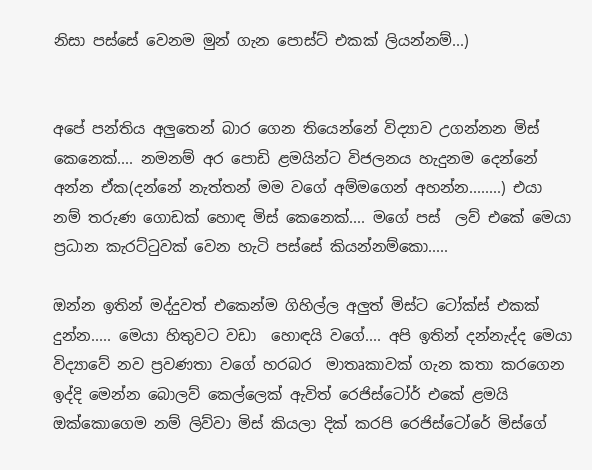නිසා පස්සේ වෙනම මුන් ගැන පොස්ට් එකක් ලියන්නම්...)


අපේ පන්තිය අලුතෙන් බාර ගෙන තියෙන්නේ විද්‍යාව උගන්නන මිස් කෙනෙක්.... නමනම් අර පොඩි ළමයින්ට විජලනය හැදුනම දෙන්නේ අන්න ඒක(දන්නේ නැත්තන් මම වගේ අම්මගෙන් අහන්න........) එයා නම් තරුණ ගොඩක් හොඳ මිස් කෙනෙක්.... මගේ පස්  ලව් එකේ මෙයා ප්‍රධාන කැරට්ටුවක් වෙන හැටි පස්සේ කියන්නම්කො.....

ඔන්න ඉතින් මද්දුවත් එකෙන්ම ගිහිල්ල අලුත් මිස්ට ටෝක්ස් එකක් දුන්න..... මෙයා හිතුවට වඩා  හොඳයි වගේ.... අපි ඉතින් දන්නැද්ද මෙයා විද්‍යාවේ නව ප්‍රවණතා වගේ හරබර  මාතෘකාවක් ගැන කතා කරගෙන ඉද්දි මෙන්න බොලව් කෙල්ලෙක් ඇවිත් රෙජිස්ටෝර් එකේ ළමයි ඔක්කොගෙම නම් ලිව්වා මිස් කියලා දික් කරපි රෙජිස්ටෝරේ මිස්ගේ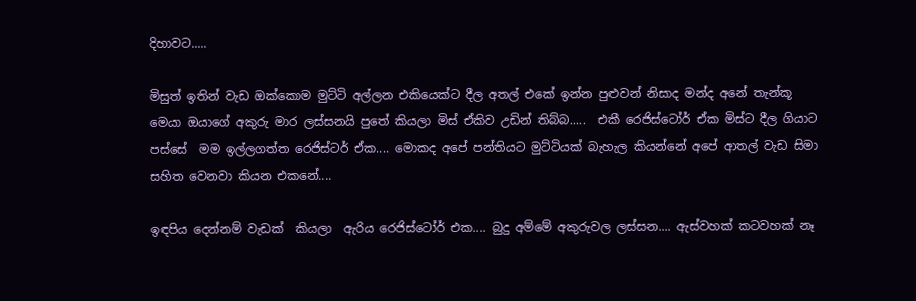දිහාවට.....

මිසුත් ඉතින් වැඩ ඔක්කොම මුට්ටි අල්ලන එකියෙක්ට දීල අතල් එකේ ඉන්න පුළුවන් නිසාද මන්ද අනේ තැන්කූ මෙයා ඔයාගේ අකුරු මාර ලස්සනයි පුතේ කියලා මිස් ඒකිව උඩින් තිබ්බ.....  එකී රෙජිස්ටෝර් ඒක මිස්ට දීල ගියාට පස්සේ  මම ඉල්ලගත්ත රෙජිස්ටර් ඒක.... මොකද අපේ පන්තියට මුට්ටියක් බැහැල කියන්නේ අපේ ආතල් වැඩ සිමා සහිත වෙනවා කියන එකනේ....

ඉඳපිය දෙන්නම් වැඩක්  කියලා  ඇරිය රෙජිස්ටෝර් එක.... බුදු අම්මේ අකුරුවල ලස්සන.... ඇස්වහක් කටවහක් නෑ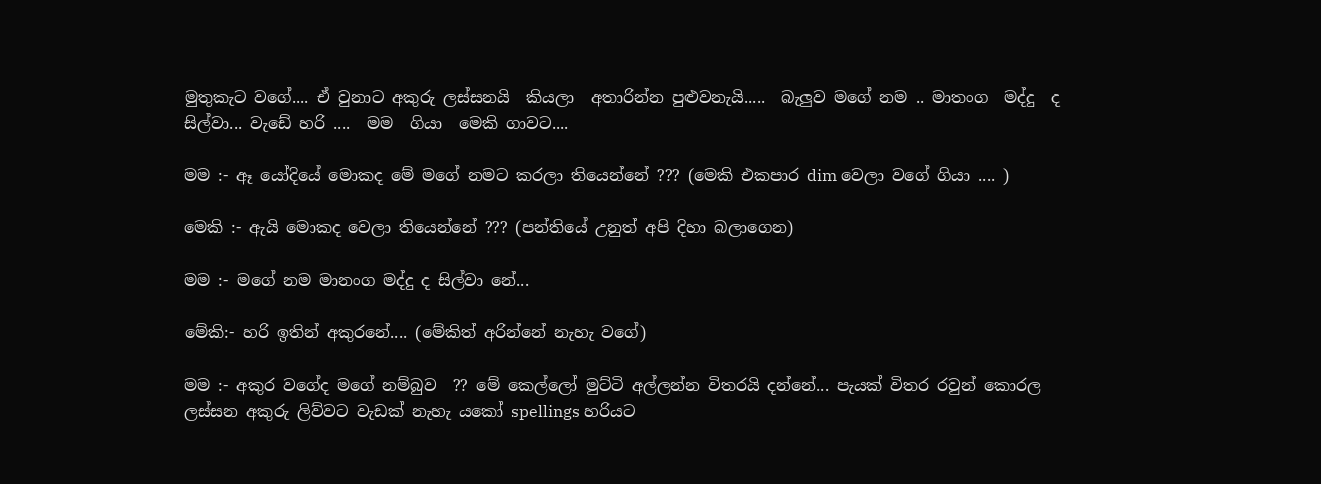මුතුකැට වගේ.... ඒ වුනාට අකුරු ලස්සනයි  කියලා  අතාරින්න පුළුවනැයි.....  බැලුව මගේ නම .. මාතංග  මද්දු  ද සිල්වා... වැඩේ හරි ....  මම  ගියා  මෙකි ගාවට....

මම :- ඈ යෝදියේ මොකද මේ මගේ නමට කරලා තියෙන්නේ ??? (මෙකි එකපාර dim වෙලා වගේ ගියා .... )

මෙකි :- ඇයි මොකද වෙලා තියෙන්නේ ??? (පන්තියේ උනුත් අපි දිහා බලාගෙන)

මම :- මගේ නම මානංග මද්දු ද සිල්වා නේ...

මේකි:- හරි ඉතින් අකුරනේ.... (මේකිත් අරින්නේ නැහැ වගේ)

මම :- අකුර වගේද මගේ නම්බුව  ?? මේ කෙල්ලෝ මුට්ටි අල්ලන්න විතරයි දන්නේ... පැයක් විතර රවුන් කොරල ලස්සන අකුරු ලිව්වට වැඩක් නැහැ යකෝ spellings හරියට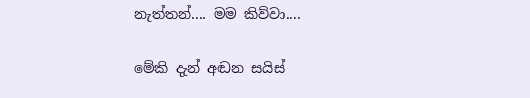නැත්තන්.... මම කිව්වා....

මේකි දැන් අඬන සයිස්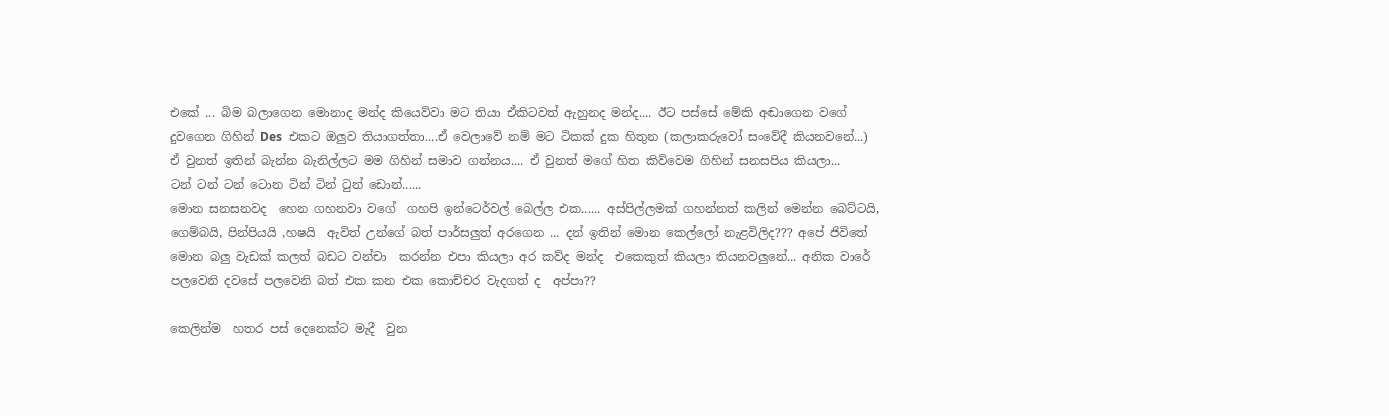එකේ ... බිම බලාගෙන මොනාද මන්ද කියෙව්වා මට තියා ඒකිටවත් ඇහුනද මන්ද.... ඊට පස්සේ මේකි අඬාගෙන වගේ  දුවගෙන ගිහින් Des  එකට ඔලුව තියාගත්තා....ඒ වෙලාවේ නම් මට ටිකක් දුක හිතුන (කලාකරුවෝ සංවේදී කියනවනේ...) ඒ වුනත් ඉතින් බැන්න බැනිල්ලට මම ගිහින් සමාව ගන්නය.... ඒ වුනත් මගේ හිත කිව්වෙම ගිහින් සනසපිය කියලා...
ටන් ටන් ටන් ටොන ටින් ටින් ටුන් ඩොන්......
මොන සනසනවද  හෙන ගහනවා වගේ  ගහපි ඉන්ටෙර්වල් බෙල්ල එක...... අස්පිල්ලමක් ගහන්නත් කලින් මෙන්න බෙට්ටයි, ගෙම්බයි, පින්පියයි ,හෂයි  ඇවිත් උන්ගේ බත් පාර්සලුත් අරගෙන ... දන් ඉතින් මොන කෙල්ලෝ නැළවිලිද??? අපේ ජිවිතේ මොන බලු වැඩක් කලත් බඩට වන්චා  කරන්න එපා කියලා අර කව්ද මන්ද  එකෙකුත් කියලා තියනවලුනේ... අනික වාරේ පලවෙනි දවසේ පලවෙනි බත් එක කන එක කොච්චර වැදගත් ද  අප්පා??

කෙලින්ම  හතර පස් දෙනෙක්ට මැදී  වුන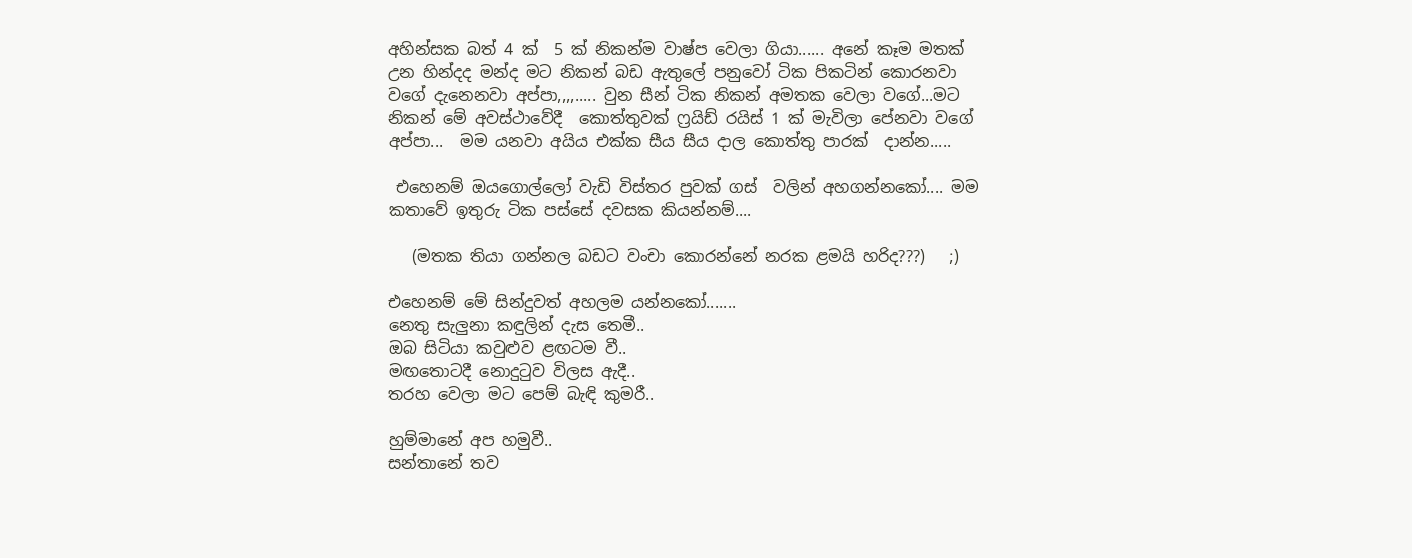අහින්සක බත් 4 ක්  5 ක් නිකන්ම වාෂ්ප වෙලා ගියා...... අනේ කෑම මතක්  උන හින්දද මන්ද මට නිකන් බඩ ඇතුලේ පනුවෝ ටික පිකටින් කොරනවා වගේ දැනෙනවා අප්පා,,,,..... වුන සීන් ටික නිකන් අමතක වෙලා වගේ...මට නිකන් මේ අවස්ථාවේදී  කොත්තුවක් ෆ්‍රයිඩ් රයිස් 1 ක් මැවිලා පේනවා වගේ අප්පා...  මම යනවා අයිය එක්ක සීය සීය දාල කොත්තු පාරක්  දාන්න.....

 එහෙනම් ඔයගොල්ලෝ වැඩි විස්තර පුවක් ගස්  වලින් අහගන්නකෝ.... මම කතාවේ ඉතුරු ටික පස්සේ දවසක කියන්නම්....

   (මතක තියා ගන්නල බඩට වංචා කොරන්නේ නරක ළමයි හරිද???)   ;)

එහෙනම් මේ සින්දුවත් අහලම යන්නකෝ.......
නෙතු සැලුනා කඳුලින් දැස තෙමී..
ඔබ සිටියා කවුළුව ළඟටම වී..
මඟතොටදී නොදුටුව විලස ඇදී..
තරහ වෙලා මට පෙම් බැඳි කුමරී..

හුම්මානේ අප හමුවී..
සන්තානේ තව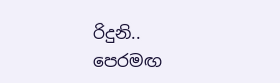රිදුනි..
පෙරමඟ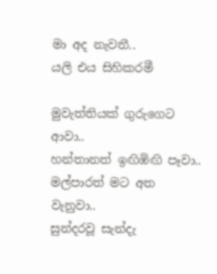මා අද නැවතී..
යලි එය සිහිකරමී

මුවැත්තියක් ගුරුගෙට ආවා..
හන්තානත් ඉඟිඹිඟි පෑවා..
මල්පාරත් මට අත වැනුවා..
සුන්දරවූ සැන්දැ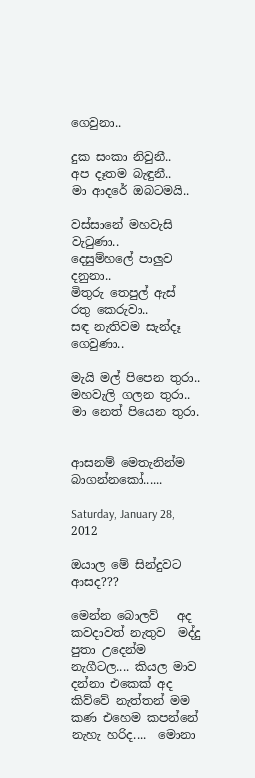ගෙවුනා..

දුක සංකා නිවුනී..
අප දෑතම බැඳුනී..
මා ආදරේ ඔබටමයි..

වස්සානේ මහවැසි වැටුණා..
දෙසුම්හලේ පාලුව දනුනා..
මිතුරු තෙපුල් ඇස් රතු කෙරුවා..
සඳ නැතිවම සැන්දෑ ගෙවුණා..

මැයි මල් පිපෙන තුරා..
මහවැලි ගලන තුරා..
මා නෙත් පියෙන තුරා.


ආසනම් මෙතැනින්ම බාගන්නකෝ......

Saturday, January 28, 2012

ඔයාල මේ සින්දුවට ආසද???

මෙන්න බොලව්   අද කවදාවත් නැතුව  මද්දු පුතා උදෙන්ම නැගීටල.... කියල මාව දන්නා එකෙක් අද  කිව්වේ නැත්තන් මම කණ එහෙම කපන්නේ නැහැ හරිද....  මොනා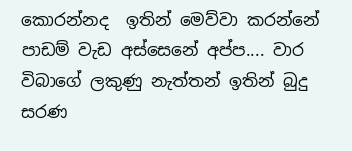කොරන්නද  ඉතින් මෙව්වා කරන්නේ පාඩම් වැඩ අස්සෙනේ අප්ප.... වාර විබාගේ ලකුණු නැත්තන් ඉතින් බුදු සරණ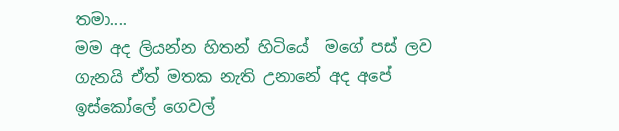තමා....
මම අද ලියන්න හිතන් හිටියේ  මගේ පස් ලව ගැනයි ඒත් මතක නැති උනානේ අද අපේ ඉස්කෝලේ ගෙවල්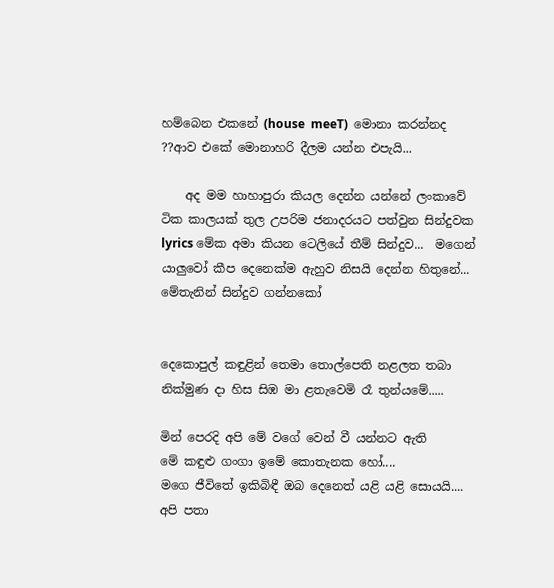හම්බෙන එකනේ (house  meeT)  මොනා කරන්නද ??ආව එකේ මොනාහරි දීලම යන්න එපැයි...

    අද මම හාහාපුරා කියල දෙන්න යන්නේ ලංකාවේ ටික කාලයක් තුල උපරිම ජනාදරයට පත්වුන සින්දුවක lyrics මේක අමා කියන ටෙලියේ තීම් සින්දුව...  මගෙන් යාලුවෝ කීප දෙනෙක්ම ඇහුව නිසයි දෙන්න හිතුනේ...
මේතැනින් සින්දුව ගන්නකෝ


දෙකොපුල් කඳුළින් තෙමා තොල්පෙති නළලත තබා
නික්මුණ දා හිස සිඹ මා ළතැවෙමි රෑ තුන්යමේ.....

මින් පෙරදි අපි මේ වගේ වෙන් වී යන්නට ඇති
මේ කඳුළු ගංගා ඉමේ කොතැනක හෝ....
මගෙ ජීවිතේ ඉකිබිඳී ඔබ දෙනෙත් යළි යළි සොයයි....
අපි පතා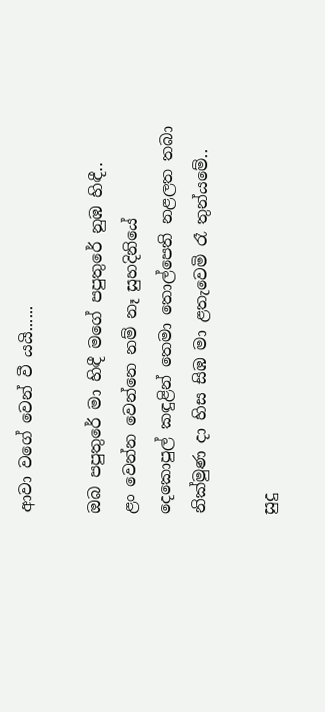ආවා වගේ වෙන් වී යයි......

ඔබ පපුතුරේ මා හිඳී මගේ පපුතුරේ නුඹ හිඳී..
ළං වෙන්න වෙන්නෙ නම් නෑ සුහදිනියේ
දෙකොපුල් කඳුළින් තෙමා තොල්පෙති නළලත තබා
නික්මුණ දා හිස සිඹ මා ළතැවෙමි රෑ තුන්යමේ..

සුදු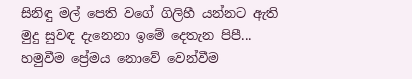සිනිඳු මල් පෙති වගේ ගිලිහී යන්නට ඇති
මුදු සුවඳ දැනෙනා ඉමේ දෙතැන පිපී...
හමුවීම ප්‍රේමය නොවේ වෙන්වීම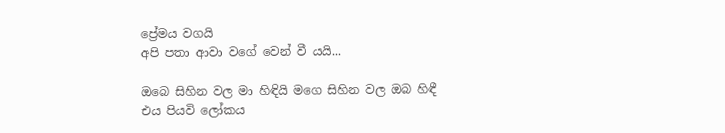ප්‍රේමය වගයි
අපි පතා ආවා වගේ වෙන් වී යයි...

ඔබෙ සිහින වල මා හිඳියි මගෙ සිහින වල ඔබ හිඳී
එය පියවි ලෝකය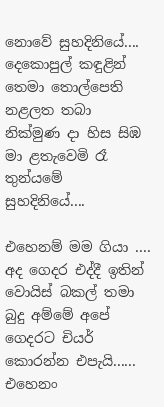නොවේ සුහදිනියේ....
දෙකොපුල් කඳුළින් තෙමා තොල්පෙති නළලත තබා
නික්මුණ දා හිස සිඹ මා ළතැවෙමි රෑ තුන්යමේ
සුහදිනියේ....

එහෙනම් මම ගියා ....  අද ගෙදර එද්දී ඉතින් වොයිස් බකල් තමා බුදු අම්මේ අපේ ගෙදරට චියර් කොරන්න එපැයි...... එහෙනං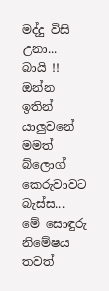මද්දු විසි උනා... බායි !!
ඔන්න ඉතින්  යාලුවනේ මමත් බ්ලොග් කෙරුවාවට  බැස්ස... මේ සොඳුරු නිමේෂය තවත්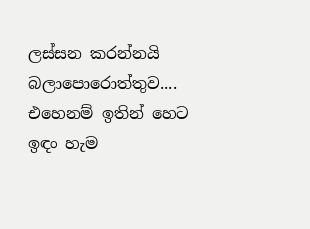ලස්සන කරන්නයි බලාපොරොත්තුව.... එහෙනම් ඉතින් හෙට ඉඳං හැම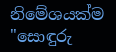නිමේශයක්ම "සොඳුරු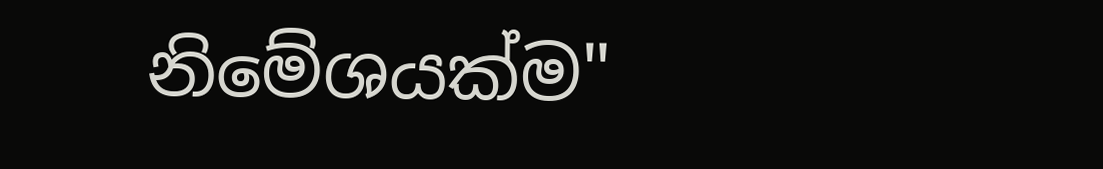නිමේශයක්ම"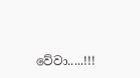වේවා.....!!!